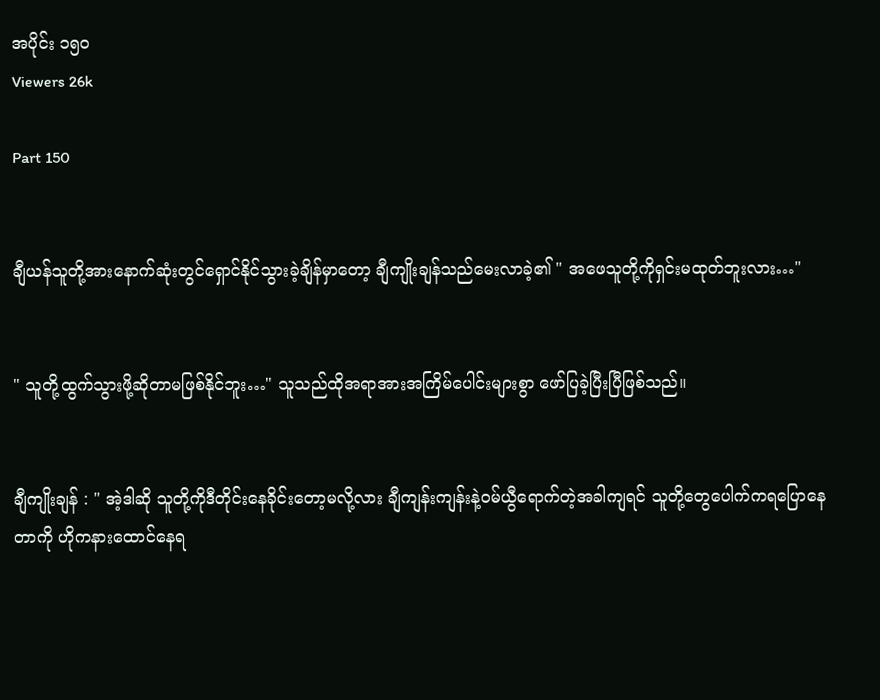အပိုင်း ၁၅၀
Viewers 26k

Part 150


ချီယန်သူတို့အားနောက်ဆုံးတွင်ရှောင်နိုင်သွားခဲ့ချိန်မှာတော့ ချီကျိုးချန်သည်မေးလာခဲ့၏ " အဖေသူတို့ကိုရှင်းမထုတ်ဘူးလား…"


" သူတို့ထွက်သွားဖို့ဆိုတာမဖြစ်နိုင်ဘူး…" သူသည်ထိုအရာအားအကြိမ်ပေါင်းများစွာ ဖော်ပြခဲ့ပြီးပြီဖြစ်သည်။


ချီကျိုးချန် : " အဲ့ဒါဆို သူတို့ကိုဒီတိုင်းနေခိုင်းတော့မလို့လား ချီကျန်းကျန်းနဲ့ဝမ်ယွီရောက်တဲ့အခါကျရင် သူတို့တွေပေါက်ကရပြောနေတာကို ဟိုကနားထောင်နေရ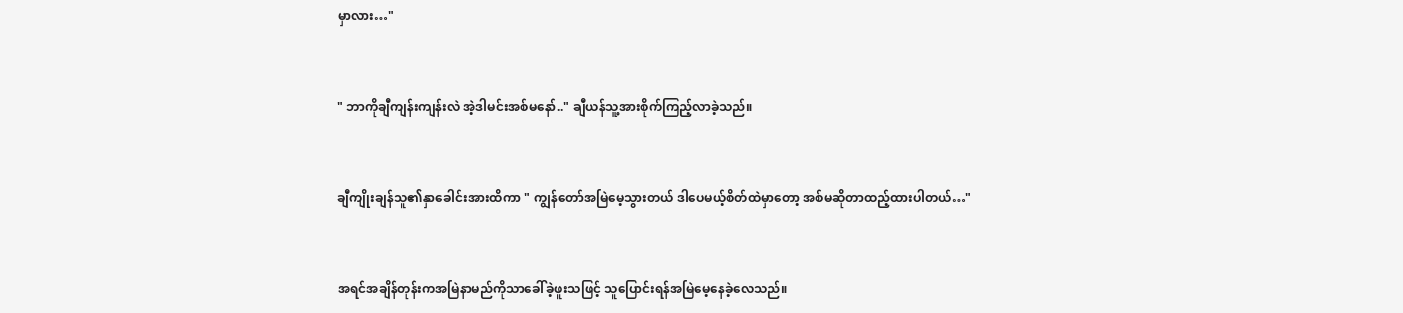မှာလား…"


" ဘာကိုချီကျန်းကျန်းလဲ အဲ့ဒါမင်းအစ်မနော်.." ချီယန်သူ့အားစိုက်ကြည့်လာခဲ့သည်။


ချီကျိုးချန်သူ၏နှာခေါင်းအားထိကာ " ကျွန်တော်အမြဲမေ့သွားတယ် ဒါပေမယ့်စိတ်ထဲမှာတော့ အစ်မဆိုတာထည့်ထားပါတယ်…"


အရင်အချိန်တုန်းကအမြဲနာမည်ကိုသာခေါ်ခဲ့ဖူးသဖြင့် သူပြောင်းရန်အမြဲမေ့နေခဲ့လေသည်။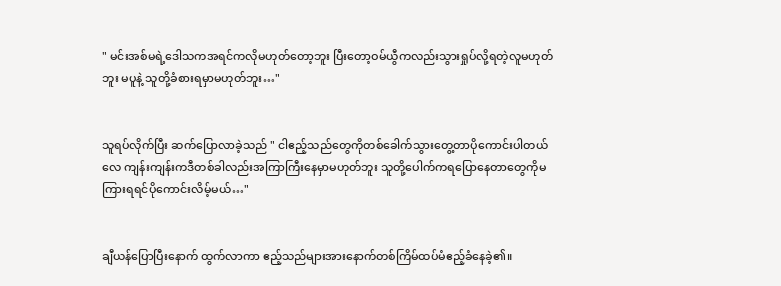" မင်းအစ်မရဲ့ဒေါသကအရင်ကလိုမဟုတ်တော့ဘူး ပြီးတော့ဝမ်ယွီကလည်းသွားရှုပ်လို့ရတဲ့လူမဟုတ်ဘူး မပူနဲ့ သူတို့ခံစားရမှာမဟုတ်ဘူး…"


သူရပ်လိုက်ပြီး ဆက်ပြောလာခဲ့သည် " ငါဧည့်သည်တွေကိုတစ်ခေါက်သွားတွေ့တာပိုကောင်းပါတယ်လေ ကျန်းကျန်းကဒီတစ်ခါလည်းအကြာကြီးနေမှာမဟုတ်ဘူး သူတို့ပေါက်ကရပြောနေတာတွေကိုမကြားရရင်ပိုကောင်းလိမ့်မယ်…"


ချီယန်ပြောပြီးနောက် ထွက်လာကာ ဧည့်သည်များအားနောက်တစ်ကြိမ်ထပ်မံဧည့်ခံနေခဲ့၏။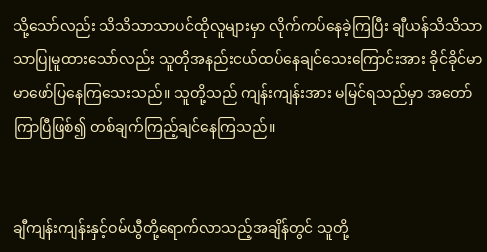သို့သော်လည်း သိသိသာသာပင်ထိုလူများမှာ လိုက်ကပ်နေခဲ့ကြပြီး ချီယန်သိသိသာသာပြုမူထားသော်လည်း သူတိုအနည်းငယ်ထပ်နေချင်သေးကြောင်းအား ခိုင်ခိုင်မာမာဖော်ပြနေကြသေးသည်။ သူတို့သည် ကျန်းကျန်းအား မမြင်ရသည်မှာ အတော်ကြာပြီဖြစ်၍ တစ်ချက်ကြည့်ချင်နေကြ‌သည်။


ချီကျန်းကျန်းနှင့်ဝမ်ယွီတို့ရောက်လာသည့်အချိန်တွင် သူတို့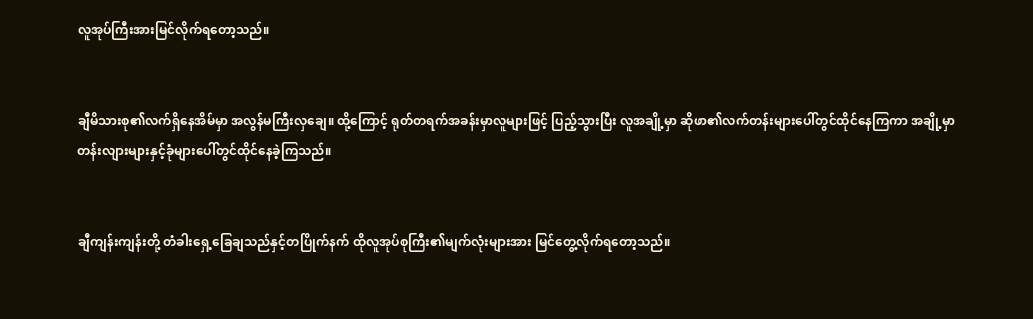လူအုပ်ကြီးအားမြင်လိုက်ရတော့သည်။


ချီမိသားစု၏လက်ရှိနေအိမ်မှာ အလွန်မကြီးလှချေ။ ထို့ကြောင့် ရုတ်တရက်အခန်းမှာလူများဖြင့် ပြည့်သွားပြီး လူအချို့မှာ ဆိုဖာ၏လက်တန်းများပေါ်တွင်ထိုင်နေကြကာ အချို့မှာ တန်းလျားများနှင့်ခုံများပေါ်တွင်ထိုင်နေခဲ့ကြသည်။


ချီကျန်းကျန်းတို့ တံခါးရှေ့ခြေချသည်နှင့်တပြိုက်နက် ထိုလူအုပ်စုကြီး၏မျက်လုံးများအား မြင်တွေ့လိုက်ရတော့သည်။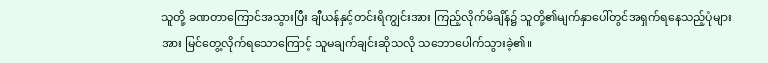သူတို့ ခဏတာကြောင်အသွားပြီး ချီယန်နှင့်တင်းရိကျွင်းအား ကြည့်လိုက်မိချိန်၌ သူတို့၏မျက်နှာပေါ်တွင်အရှက်ရနေသည့်ပုံများအား မြင်တွေ့လိုက်ရသောကြောင့် သူမချက်ချင်းဆိုသလို သဘောပေါက်သွားခဲ့၏။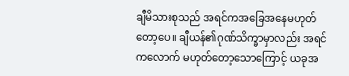ချီမိသားစုသည် အရင်ကအခြေအနေမဟုတ်တော့ပေ။ ချီယန်၏ဂုဏ်သိက္ခာမှာလည်း အရင်ကလောက် မဟုတ်တော့သောကြောင့် ယခုအ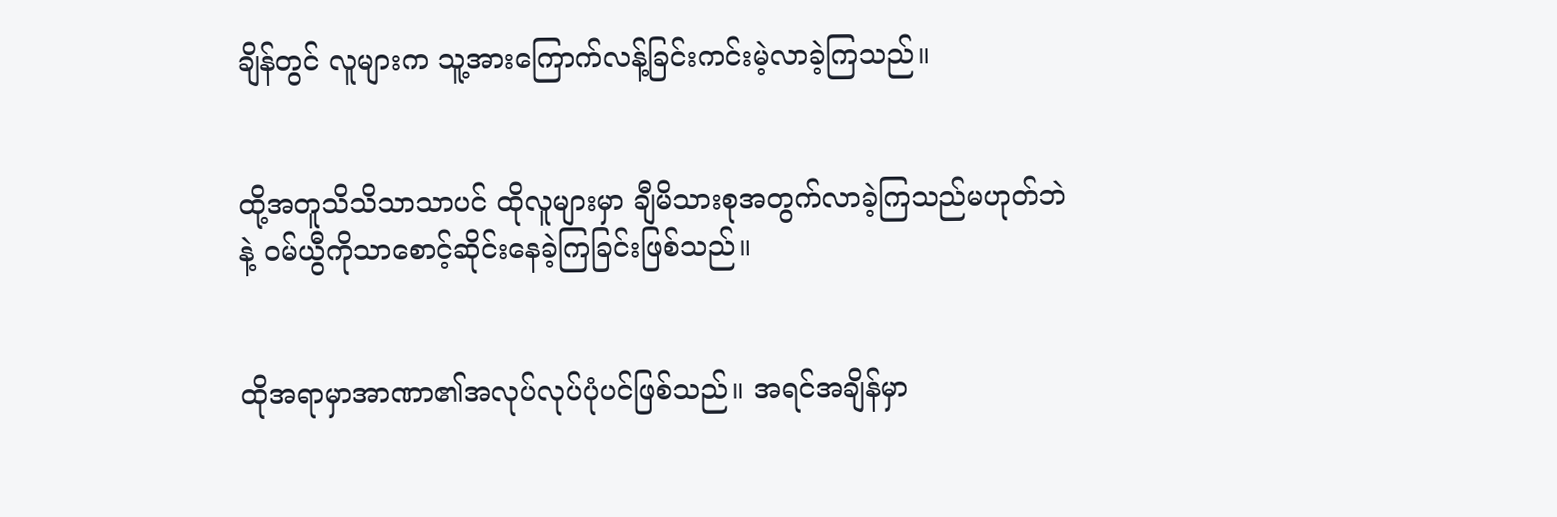ချိန်တွင် လူများက သူ့အားကြောက်လန့်ခြင်းကင်းမဲ့လာခဲ့ကြသည်။


ထို့အတူသိသိသာသာပင် ထိုလူများမှာ ချီမိသားစုအတွက်လာခဲ့ကြသည်မဟုတ်ဘဲနဲ့ ဝမ်ယွီကိုသာစောင့်ဆိုင်းနေခဲ့ကြခြင်းဖြစ်သည်။


ထိုအရာမှာအာဏာ၏အလုပ်လုပ်ပုံပင်ဖြစ်သည်။ အရင်အချိန်မှာ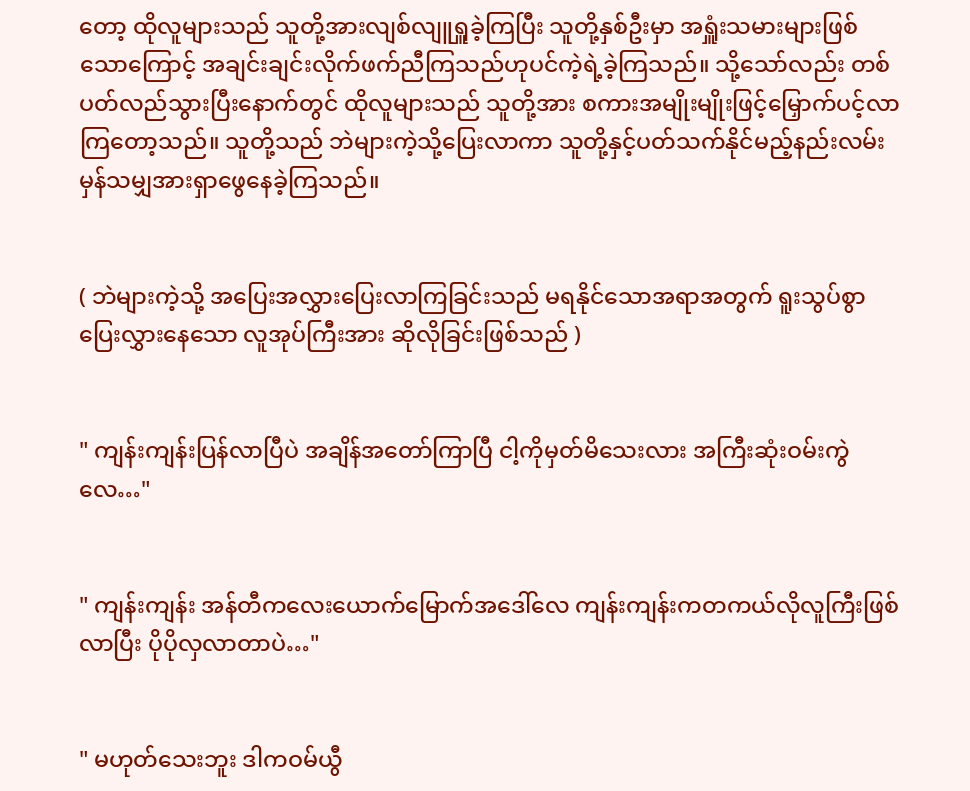တော့ ထိုလူများသည် သူတို့အားလျစ်လျူရှူခဲ့ကြပြီး သူတို့နှစ်ဦးမှာ အရှူံးသမားများဖြစ်သောကြောင့် အချင်းချင်းလိုက်ဖက်ညီကြသည်ဟုပင်ကဲ့ရဲ့ခဲ့ကြသည်။ သို့သော်လည်း တစ်ပတ်လည်သွားပြီးနောက်တွင် ထိုလူများသည် သူတို့အား စကားအမျိုးမျိုးဖြင့်မြှောက်ပင့်လာကြတော့သည်။ သူတို့သည် ဘဲများကဲ့သို့ပြေးလာကာ သူတို့နှင့်ပတ်သက်နိုင်မည့်နည်းလမ်းမှန်သမျှအားရှာဖွေနေခဲ့ကြသည်။


( ဘဲများကဲ့သို့ အပြေးအလွှားပြေးလာကြခြင်းသည် မရနိုင်သောအရာအတွက် ရူးသွပ်စွာ ပြေးလွှားနေသော လူအုပ်ကြီးအား ဆိုလိုခြင်းဖြစ်သည် )


" ကျန်းကျန်းပြန်လာပြီပဲ အချိန်အတော်ကြာပြီ ငါ့ကိုမှတ်မိသေးလား အကြီးဆုံးဝမ်းကွဲလေ…"


" ကျန်းကျန်း အန်တီကလေးယောက်မြောက်အဒေါ်လေ ကျန်းကျန်းကတကယ်လိုလူကြီးဖြစ်လာပြီး ပိုပိုလှလာတာပဲ…"


" မဟုတ်သေးဘူး ဒါကဝမ်ယွီ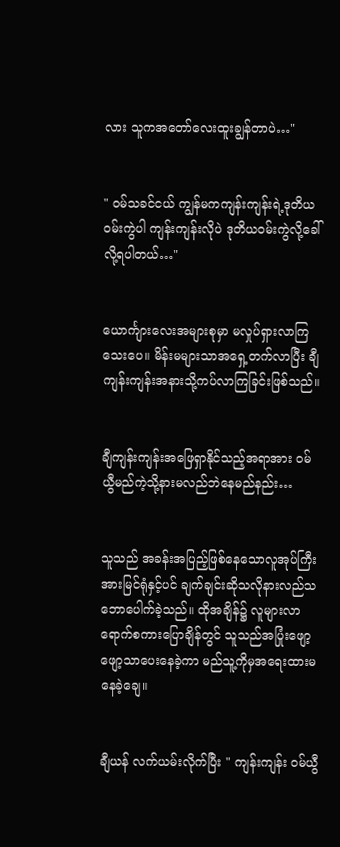လား သူကအတော်လေးထူးချွန်တာပဲ…"


" ဝမ်သခင်ငယ် ကျွန်မကကျန်းကျန်းရဲ့ဒုတိယဝမ်းကွဲပါ ကျန်းကျန်းလိုပဲ ဒုတိယဝမ်းကွဲလို့ခေါ်လို့ရပါတယ်…"


ယောင်္ကျားလေးအများစုမှာ မလှုပ်ရှားလာကြသေးပေ။ မိန်းမများသာအရှေ့တက်လာပြီး ချီကျန်းကျန်းအနားသို့ကပ်လာကြခြင်းဖြစ်သည်။


ချီကျန်းကျန်းအဖြေရှာနိုင်သည့်အရာအား ဝမ်ယွီမည်ကဲ့သို့နားမလည်ဘဲနေမည်နည်း…


သူသည် အခန်းအပြည့်‌ဖြစ်နေသောလူအုပ်ကြီးအားမြင်ရုံနှင့်ပင် ချက်ချင်းဆိုသလိုနားလည်သဘောပေါက်ခဲ့သည်။ ထိုအချိန်၌ လူများလာရောက်စကားပြောချိန်တွင် သူသည်အပြုံးဖျော့ဖျော့သာပေးနေခဲ့ကာ မည်သူ့ကိုမှအရေးထားမနေခဲ့ချေ။


ချီယန် လက်ယမ်းလိုက်ပြီး " ကျန်းကျန်း ဝမ်ယွီ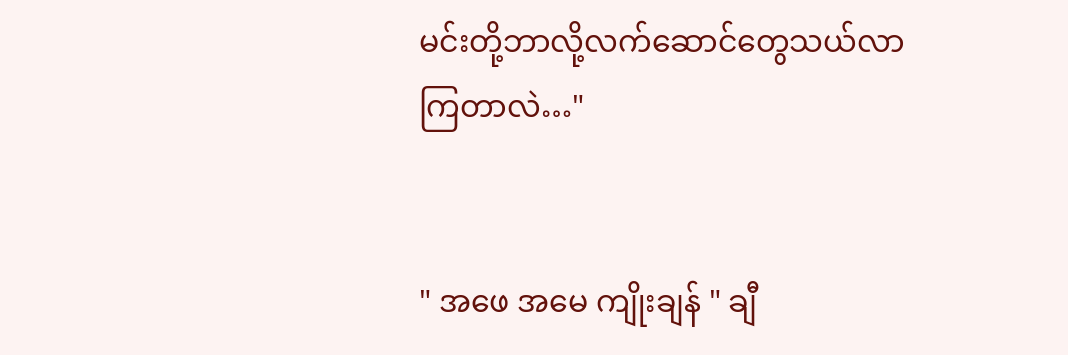မင်းတို့ဘာလို့လက်ဆောင်တွေသယ်လာကြတာလဲ…"


" အဖေ အမေ ကျိုးချန် " ချီ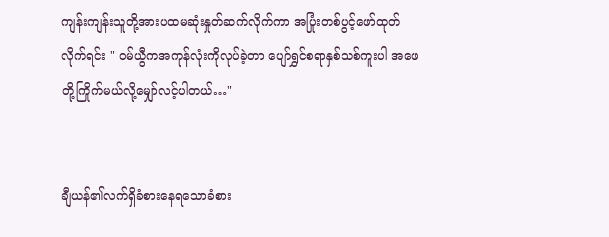ကျန်းကျန်းသူတို့အားပထမဆုံးနှုတ်ဆက်လိုက်ကာ အပြုံးတစ်ပွင့်ဖော်ထုတ်လိုက်ရင်း " ဝမ်ယွီကအကုန်လုံးကိုလုပ်ခဲ့တာ ပျော်ရွှင်စရာနှစ်သစ်ကူးပါ အဖေတို့ကြိုက်မယ်လို့မျှော်လင့်ပါတယ်…"


ချီယန်၏လက်ရှိခံစားနေရသောခံစား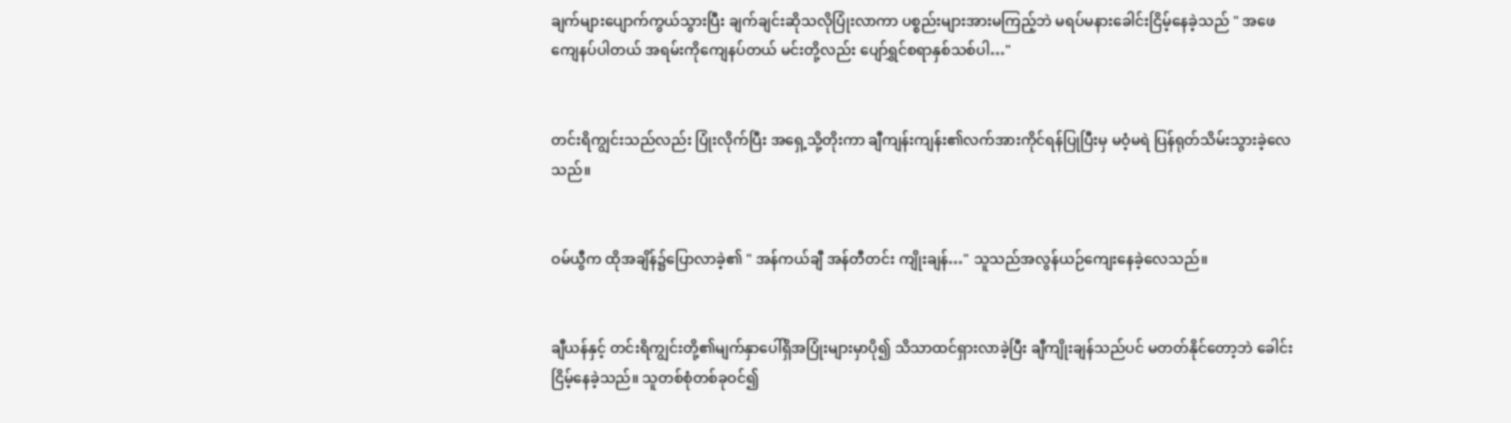ချက်များပျောက်ကွယ်သွားပြီး ချက်ချင်းဆိုသလိုပြုံးလာကာ ပစ္စည်းများအားမကြည့်ဘဲ မရပ်မနားခေါင်းငြိမ့်နေခဲ့သည် " အဖေကျေနပ်ပါတယ် အရမ်းကိုကျေနပ်တယ် မင်းတို့လည်း ပျော်ရွှင်စရာနှစ်သစ်ပါ…"


တင်းရိကျွင်းသည်လည်း ပြုံးလိုက်ပြီး အရှေ့သို့တိုးကာ ချီကျန်းကျန်း၏လက်အားကိုင်ရန်ပြုပြီးမှ မဝံ့မရဲ ပြန်ရုတ်သိမ်းသွားခဲ့လေသည်။


ဝမ်ယွီက ထိုအချိန်၌ပြောလာခဲ့၏ " အန်ကယ်ချီ အန်တီတင်း ကျိုးချန်…" သူသည်အလွန်ယဉ်ကျေးနေခဲ့လေသည်။


ချီယန်နှင့် တင်းရိကျွင်းတို့၏မျက်နှာပေါ်ရှိအပြုံးများမှာပို၍ သိသာထင်ရှားလာခဲ့ပြီး ချီကျိုးချန်သည်ပင် မတတ်နိုင်တော့ဘဲ ခေါင်းငြိမ့်နေခဲ့‌သည်။ သူတစ်စုံတစ်ခုဝင်၍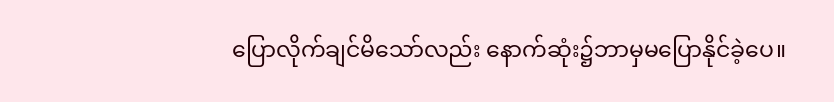ပြောလိုက်ချင်မိသော်လည်း နောက်ဆုံး၌ဘာမှမပြောနိုင်ခဲ့ပေ။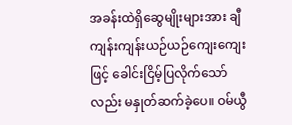အခန်းထဲရှိဆွေမျိုးများအား ချီကျန်းကျန်းယဉ်‌ယဉ်ကျေးကျေးဖြင့် ခေါင်းငြိမ့်ပြလိုက်သော်လည်း မနှုတ်ဆက်ခဲ့ပေ။ ဝမ်ယွီ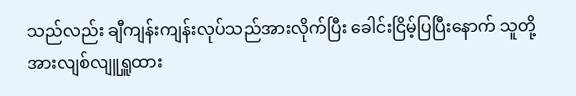သည်လည်း ချီကျန်းကျန်းလုပ်သည်အားလိုက်ပြီး ခေါင်းငြိမ့်ပြပြီးနောက် သူတို့အားလျစ်လျူရှူထား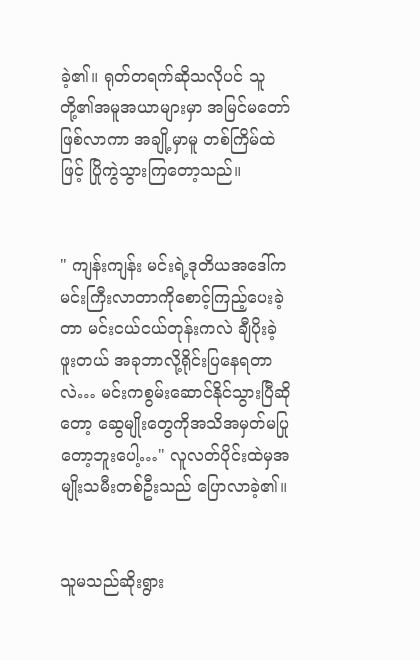ခဲ့၏။ ရုတ်တရက်ဆိုသလိုပင် သူတို့၏အမူအယာများမှာ အမြင်မတော်ဖြစ်လာကာ အချို့မှာမူ တစ်ကြိမ်ထဲဖြင့် ပြိုကွဲသွားကြတော့သည်။


" ကျန်းကျန်း မင်းရဲ့‌ဒုတိယအဒေါ်ကမင်းကြီးလာတာကိုစောင့်ကြည့်ပေးခဲ့တာ မင်းငယ်ငယ်တုန်းကလဲ ချီပိုးခဲ့ဖူးတယ် အခုဘာလို့ရိုင်းပြနေရတာလဲ… မင်းကစွမ်းဆောင်နိုင်သွားပြီ‌ဆိုတော့ ဆွေမျိုးတွေကိုအသိအမှတ်မပြုတော့ဘူးပေါ့…" လူလတ်ပိုင်းထဲမှအမျိုးသမီးတစ်ဦးသည် ပြောလာခဲ့၏။


သူမသည်ဆိုးရွား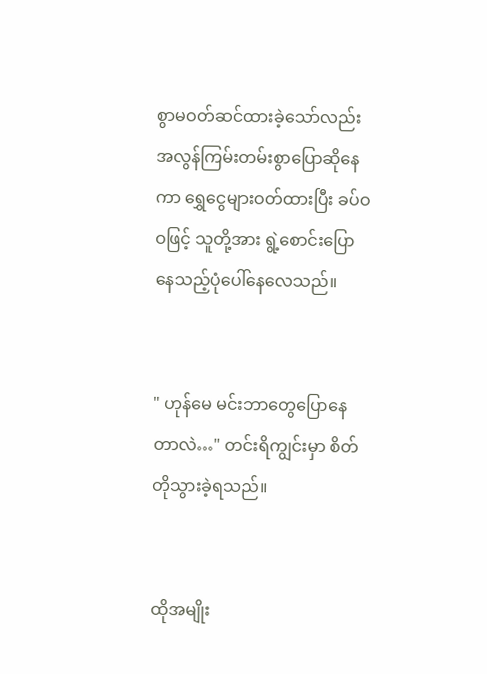စွာမဝတ်ဆင်ထားခဲ့သော်လည်း အလွန်ကြမ်းတမ်းစွာပြောဆိုနေကာ ရွှေငွေများဝတ်ထားပြီး ခပ်ဝဝဖြင့် သူတို့အား ရွဲ့စောင်းပြောနေသည့်ပုံပေါ်နေလေသည်။


" ဟုန်မေ မင်းဘာတွေပြောနေတာလဲ…" တင်းရိကျွင်းမှာ စိတ်တိုသွားခဲ့ရသည်။


ထိုအမျိုး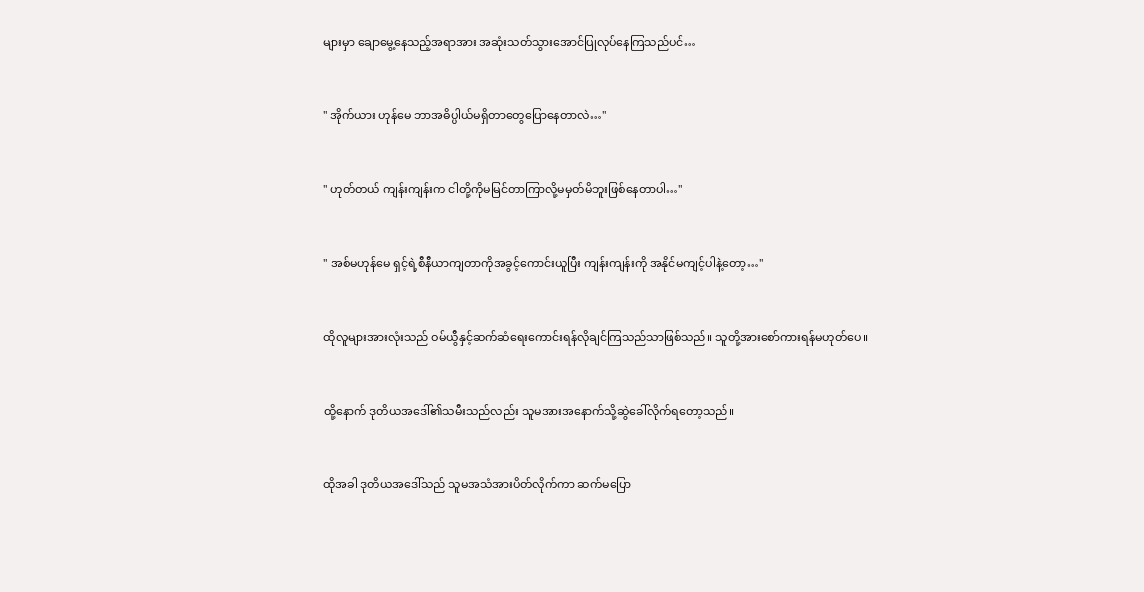များမှာ ချောမွေ့နေသည့်အရာအား အဆုံးသတ်သွားအောင်ပြုလုပ်နေကြသည်ပင်…


" အိုက်ယား ဟုန်မေ ဘာအဓိပ္ပါယ်မရှိတာတွေပြောနေတာလဲ…"


" ဟုတ်တယ် ကျန်းကျန်းက ငါတို့ကိုမမြင်တာကြာလို့မမှတ်မိဘူးဖြစ်နေတာပါ…"


" အစ်မဟုန်မေ ရှင့်ရဲ့စီနီယာကျတာကိုအခွင့်ကောင်းယူပြီး ကျန်းကျန်းကို အနိုင်မကျင့်ပါနဲ့တော့…"


ထိုလူများအားလုံးသည် ဝမ်ယွီနှင့်ဆက်ဆံရေးကောင်းရန်လိုချင်ကြသည်သာဖြစ်သည်။ သူတို့အားစော်ကားရန်မဟုတ်ပေ။


ထို့နောက် ဒုတိယအဒေါ်၏သမီးသည်လည်း သူမအားအနောက်သို့ဆွဲခေါ်လိုက်ရတော့သည်။


ထိုအခါ ဒုတိယအဒေါ်သည် သူမအသံအားပိတ်လိုက်ကာ ဆက်မပြော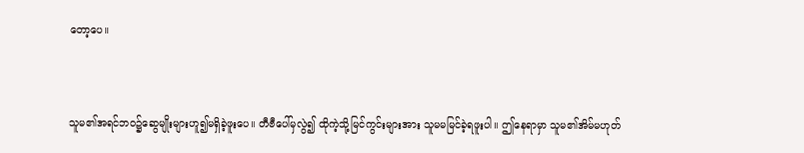တော့ပေ။


သူမ၏အရင်ဘဝ၌ဆွေမျိုးများဟူ၍မရှိခဲ့ဖူးပေ။ တီဗီပေါ်မှလွဲ၍ ထိုကဲ့သို့မြင်ကွင်းများအား သူမမမြင်ခဲ့ရဖူးပါ။ ဤနေရာမှာ သူမ၏အိမ်မဟုတ်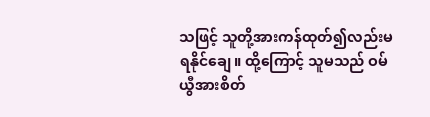သဖြင့် သူတို့အားကန်ထုတ်၍လည်းမရနိုင်ချေ။ ထို့ကြောင့် သူမသည် ဝမ်ယွီအားစိတ်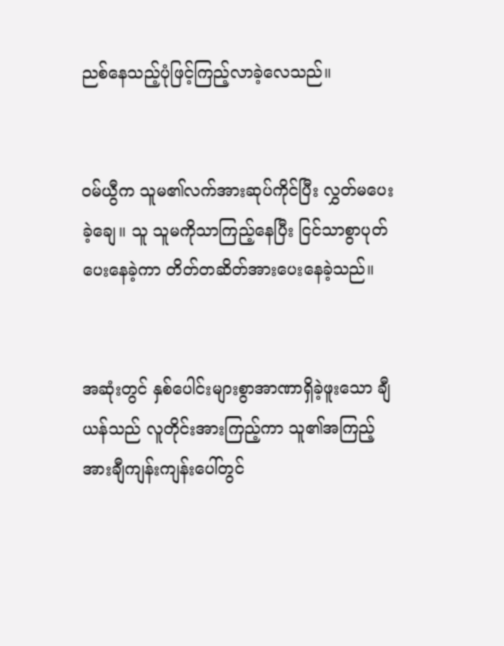ညစ်နေသည့်ပုံဖြင့်ကြည့်လာခဲ့လေသည်။


ဝမ်ယွီက သူမ၏လက်အားဆုပ်ကိုင်ပြီး လွှတ်မပေးခဲ့ချေ။ သူ သူမကိုသာကြည့်နေပြီး ငြင်သာစွာပုတ်ပေးနေခဲ့ကာ တိတ်တဆိတ်အားပေးနေခဲ့သည်။


အဆုံးတွင် နှစ်ပေါင်းများစွာအာဏာရှိခဲ့ဖူးသော ချီယန်သည် လူတိုင်းအားကြည့်ကာ သူ၏အကြည့်အားချီကျန်းကျန်းပေါ်တွင်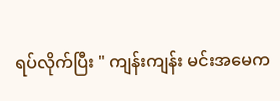ရပ်လိုက်ပြီး " ကျန်းကျန်း မင်းအမေက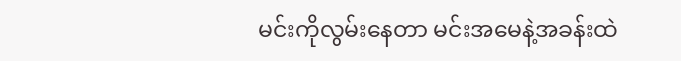မင်းကိုလွမ်းနေတာ မင်းအမေနဲ့အခန်းထဲ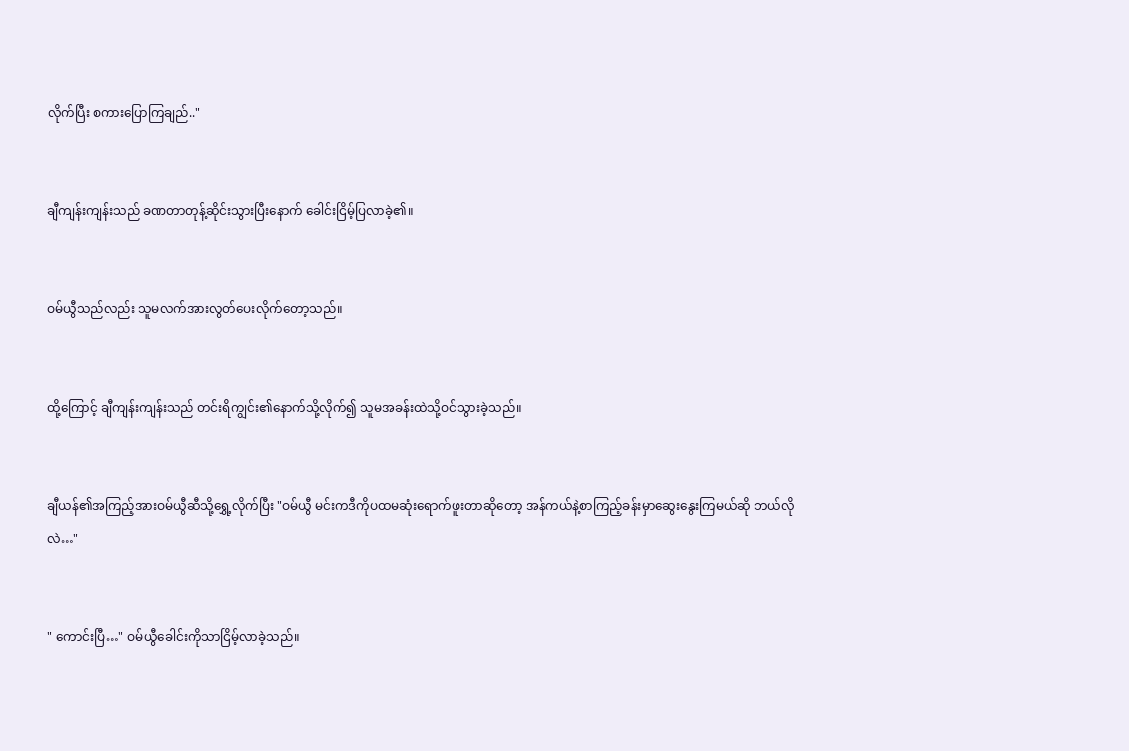လိုက်ပြီး စကားပြောကြချည်.."


ချီကျန်းကျန်းသည် ခဏတာတုန့်ဆိုင်းသွားပြီးနောက် ခေါင်းငြိမ့်ပြလာခဲ့၏။


ဝမ်ယွီသည်လည်း သူမလက်အားလွတ်ပေးလိုက်တော့သည်။


ထို့ကြောင့် ချီကျန်းကျန်းသည် တင်းရိကျွင်း၏နောက်သို့လိုက်၍ သူမအခန်းထဲသို့ဝင်သွားခဲ့သည်။


ချီယန်၏အကြည့်အားဝမ်ယွီဆီသို့ရွှေ့လိုက်ပြီး "ဝမ်ယွီ မင်းကဒီကိုပထမဆုံးရောက်ဖူးတာဆိုတော့ အန်ကယ်နဲ့စာကြည့်ခန်းမှာဆွေးနွေးကြမယ်ဆို ဘယ်လိုလဲ…"


" ကောင်းပြီ…" ဝမ်ယွီခေါင်းကိုသာငြိမ့်လာခဲ့သည်။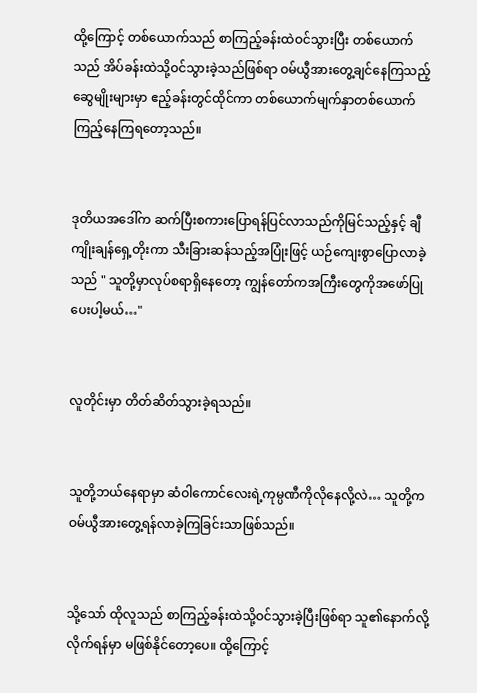ထို့ကြောင့် တစ်ယောက်သည် စာကြည့်ခန်းထဲဝင်သွားပြီး တစ်ယောက်သည် အိပ်ခန်းထဲသို့ဝင်သွားခဲ့သည်ဖြစ်ရာ ဝမ်ယွီအားတွေ့ချင်နေကြသည့် ဆွေမျိုးများမှာ ဧည့်ခန်းတွင်ထိုင်ကာ တစ်ယောက်မျက်နှာတစ်ယောက်ကြည့်နေကြရတော့သည်။


ဒုတိယအဒေါ်က ဆက်ပြီးစကားပြောရန်ပြင်လာသည်ကိုမြင်သည့်နှင့် ချီကျိုးချန်ရှေ့တိုးကာ သီးခြားဆန်သည့်အပြုံးဖြင့် ယဉ်ကျေးစွာပြောလာခဲ့သည် " သူတို့မှာလုပ်စရာရှိနေတော့ ကျွန်တော်ကအကြီးတွေကိုအဖော်ပြုပေးပါ့မယ်…"


လူတိုင်းမှာ တိတ်ဆိတ်သွားခဲ့ရသည်။


သူတို့ဘယ်နေရာမှာ ဆံဝါကောင်လေးရဲ့ကုမ္ပဏီကိုလိုနေလို့လဲ… သူတို့က ဝမ်ယွီအားတွေ့ရန်လာခဲ့ကြခြင်းသာဖြစ်သည်။


သို့သော် ထိုလူသည် စာကြည့်ခန်းထဲသို့ဝင်သွားခဲ့ပြီးဖြစ်ရာ သူ၏နောက်လို့လိုက်ရန်မှာ မဖြစ်နိုင်တော့ပေ။ ထို့ကြောင့်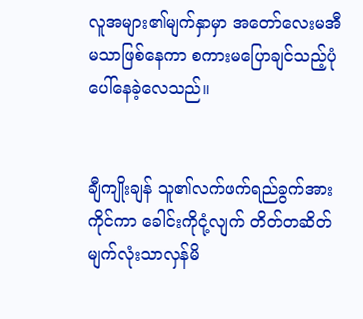လူအများ၏မျက်နှာမှာ အတော်လေးမအီမသာဖြစ်နေကာ စကားမပြောချင်သည့်ပုံပေါ်နေခဲ့လေသည်။


ချီကျိုးချန် သူ၏လက်ဖက်ရည်ခွက်အားကိုင်ကာ ခေါင်းကိုငုံ့လျက် တိတ်တဆိတ် မျက်လုံးသာလှန်မိ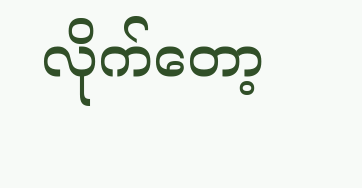လိုက်တော့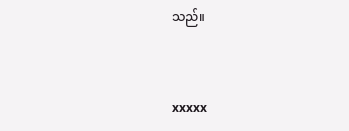သည်။


xxxxx